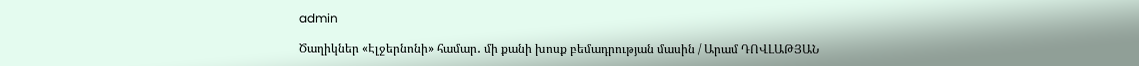admin

Ծաղիկներ «Էլջերնոնի» համար․ մի քանի խոսք բեմադրության մասին / Արամ ԴՈՎԼԱԹՅԱՆ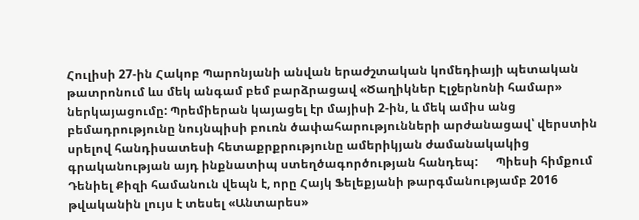Հուլիսի 27-ին Հակոբ Պարոնյանի անվան երաժշտական կոմեդիայի պետական թատրոնում ևս մեկ անգամ բեմ բարձրացավ «Ծաղիկներ Էլջերնոնի համար» ներկայացումը: Պրեմիերան կայացել էր մայիսի 2-ին, և մեկ ամիս անց բեմադրությունը նույնպիսի բուռն ծափահարությունների արժանացավ՝ վերստին սրելով հանդիսատեսի հետաքրքրությունը ամերիկյան ժամանակակից գրականության այդ ինքնատիպ ստեղծագործության հանդեպ:      Պիեսի հիմքում Դենիել Քիզի համանուն վեպն է, որը Հայկ Ֆելեքյանի թարգմանությամբ 2016 թվականին լույս է տեսել «Անտարես»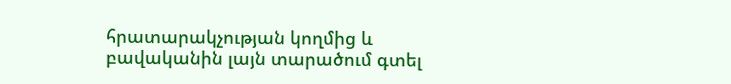հրատարակչության կողմից և բավականին լայն տարածում գտել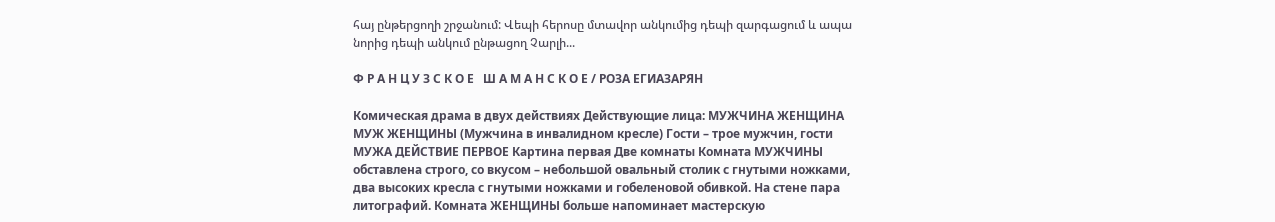հայ ընթերցողի շրջանում: Վեպի հերոսը մտավոր անկումից դեպի զարգացում և ապա նորից դեպի անկում ընթացող Չարլի...

Ф Р А Н Ц У З С К О Е   Ш А М А Н С К О Е / РОЗА ЕГИАЗАРЯН

Комическая драма в двух действиях Действующие лица: МУЖЧИНА ЖЕНЩИНА МУЖ ЖЕНЩИНЫ (Мужчина в инвалидном кресле) Гости – трое мужчин, гости МУЖА ДЕЙСТВИЕ ПЕРВОЕ Картина первая Две комнаты Комната МУЖЧИНЫ обставлена строго, со вкусом – небольшой овальный столик с гнутыми ножками, два высоких кресла с гнутыми ножками и гобеленовой обивкой. На стене пара литографий. Комната ЖЕНЩИНЫ больше напоминает мастерскую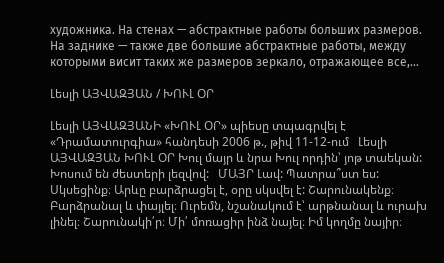художника. На стенах — абстрактные работы больших размеров. На заднике — также две большие абстрактные работы, между которыми висит таких же размеров зеркало, отражающее все,...

Լեսլի ԱՅՎԱԶՅԱՆ / ԽՈՒԼ ՕՐ

Լեսլի ԱՅՎԱԶՅԱՆԻ «ԽՈՒԼ ՕՐ» պիեսը տպագրվել է «Դրամատուրգիա» հանդեսի 2006 թ., թիվ 11-12-ում   Լեսլի ԱՅՎԱԶՅԱՆ ԽՈՒԼ ՕՐ Խուլ մայր և նրա Խուլ որդին՝ յոթ տաեկան: Խոսում են ժեստերի լեզվով:   ՄԱՅՐ Լավ: Պատրա՞ստ ես: Սկսեցինք։ Արևը բարձրացել է, օրը սկսվել է: Շարունակենք։ Բարձրանալ և փայլել։ Ուրեմն, նշանակում է՝ արթնանալ և ուրախ լինել։ Շարունակի՛ր։ Մի՛ մոռացիր ինձ նայել։ Իմ կողմը նայիր։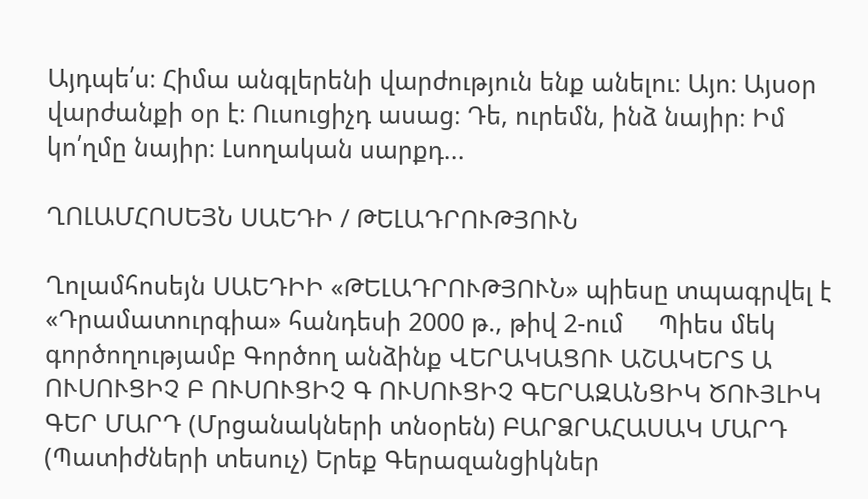Այդպե՛ս։ Հիմա անգլերենի վարժություն ենք անելու։ Այո։ Այսօր վարժանքի օր է։ Ուսուցիչդ ասաց։ Դե, ուրեմն, ինձ նայիր։ Իմ կո՛ղմը նայիր։ Լսողական սարքդ...

ՂՈԼԱՄՀՈՍԵՅՆ ՍԱԵԴԻ / ԹԵԼԱԴՐՈՒԹՅՈՒՆ

Ղոլամհոսեյն ՍԱԵԴԻԻ «ԹԵԼԱԴՐՈՒԹՅՈՒՆ» պիեսը տպագրվել է «Դրամատուրգիա» հանդեսի 2000 թ., թիվ 2-ում     Պիես մեկ գործողությամբ Գործող անձինք ՎԵՐԱԿԱՑՈՒ ԱՇԱԿԵՐՏ Ա ՈՒՍՈՒՑԻՉ Բ ՈՒՍՈՒՑԻՉ Գ ՈՒՍՈՒՑԻՉ ԳԵՐԱԶԱՆՑԻԿ ԾՈՒՅԼԻԿ ԳԵՐ ՄԱՐԴ (Մրցանակների տնօրեն) ԲԱՐՁՐԱՀԱՍԱԿ ՄԱՐԴ (Պատիժների տեսուչ) Երեք Գերազանցիկներ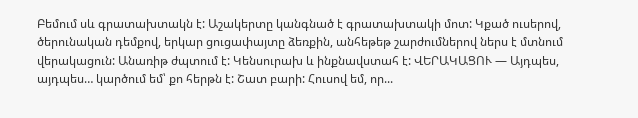Բեմում սև գրատախտակն է: Աշակերտը կանգնած է գրատախտակի մոտ: Կքած ուսերով, ծերունական դեմքով, երկար ցուցափայտը ձեռքին, անհեթեթ շարժումներով ներս է մտնում վերակացուն: Անառիթ ժպտում է: Կենսուրախ և ինքնավստահ է: ՎԵՐԱԿԱՑՈՒ — Այդպես, այդպես… կարծում եմ՝ քո հերթն է: Շատ բարի: Հուսով եմ, որ...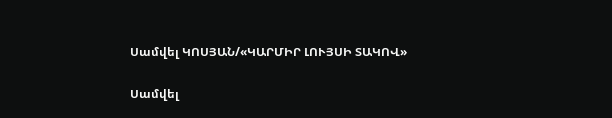Սամվել ԿՈՍՅԱՆ/«ԿԱՐՄԻՐ ԼՈՒՅՍԻ ՏԱԿՈՎ»

Սամվել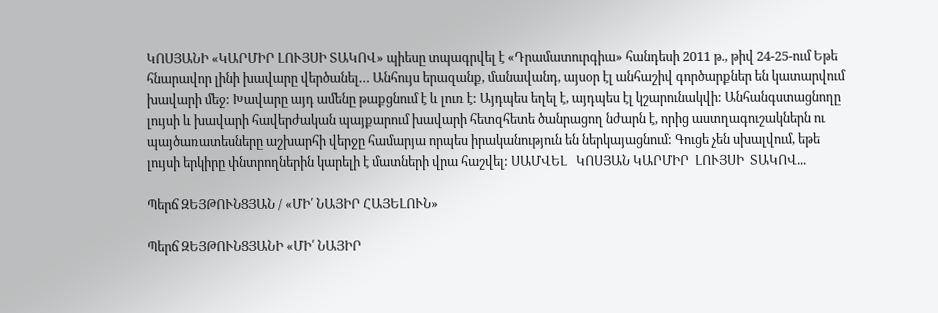ԿՈՍՅԱՆԻ «ԿԱՐՄԻՐ ԼՈՒՅՍԻ ՏԱԿՈՎ» պիեսը տպագրվել է «Դրամատուրգիա» հանդեսի 2011 թ., թիվ 24-25-ում Եթե հնարավոր լինի խավարը վերծանել… Անհույս երազանք, մանավանդ, այսօր էլ անհաշիվ գործարքներ են կատարվում խավարի մեջ: Խավարը այդ ամենը թաքցնում է և լուռ է: Այդպես եղել է, այդպես էլ կշարունակվի: Անհանգստացնողը լույսի և խավարի հավերժական պայքարում խավարի հետզհետե ծանրացող նժարն է, որից աստղագուշակներն ու պայծառատեսները աշխարհի վերջը համարյա որպես իրականություն են ներկայացնում: Գուցե չեն սխալվում, եթե լույսի երկիրը փնտրողներին կարելի է մատների վրա հաշվել: ՍԱՄՎԵԼ   ԿՈՍՅԱՆ ԿԱՐՄԻՐ  ԼՈՒՅՍԻ  ՏԱԿՈՎ...

Պերճ ԶԵՅԹՈՒՆՑՅԱՆ / «ՄԻ՛ ՆԱՅԻՐ ՀԱՅԵԼՈՒՆ»

Պերճ ԶԵՅԹՈՒՆՑՅԱՆԻ «ՄԻ՛ ՆԱՅԻՐ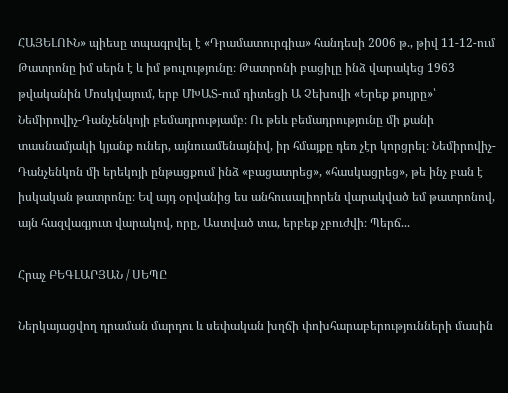ՀԱՅԵԼՈՒՆ» պիեսը տպագրվել է «Դրամատուրգիա» հանդեսի 2006 թ., թիվ 11-12-ում     Թատրոնը իմ սերն է և իմ թուլությունը։ Թատրոնի բացիլը ինձ վարակեց 1963 թվականին Մոսկվայում, երբ ՄԽԱՏ-ում դիտեցի Ա Չեխովի «Երեք քույրը»՝ Նեմիրովիչ-Դանչենկոյի բեմադրությամբ։ Ու թեև բեմադրությունը մի քանի տասնամյակի կյանք ուներ, այնուամենայնիվ, իր հմայքը դեռ չէր կորցրել։ Նեմիրովիչ-Դանչենկոն մի երեկոյի ընթացքում ինձ «բացատրեց», «հասկացրեց», թե ինչ բան է իսկական թատրոնը։ Եվ այդ օրվանից ես անհուսալիորեն վարակված եմ թատրոնով, այն հազվագյուտ վարակով, որը, Աստված տա, երբեք չբուժվի։ Պերճ...

Հրաչ ԲԵԳԼԱՐՅԱՆ / ՍԵՊԸ

Ներկայացվող դրաման մարդու և սեփական խղճի փոխհարաբերությունների մասին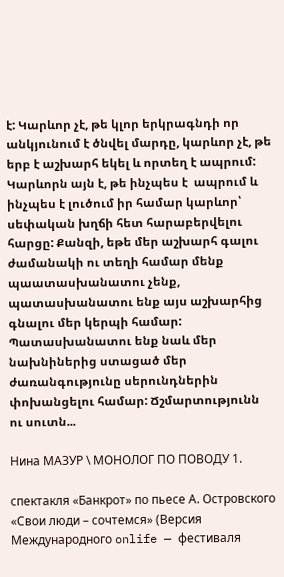է: Կարևոր չէ, թե կլոր երկրագնդի որ անկյունում է ծնվել մարդը, կարևոր չէ, թե երբ է աշխարհ եկել և որտեղ է ապրում: Կարևորն այն է, թե ինչպես է  ապրում և ինչպես է լուծում իր համար կարևոր՝ սեփական խղճի հետ հարաբերվելու հարցը: Քանզի, եթե մեր աշխարհ գալու ժամանակի ու տեղի համար մենք պաատասխանատու չենք, պատասխանատու ենք այս աշխարհից գնալու մեր կերպի համար: Պատասխանատու ենք նաև մեր նախնիներից ստացած մեր ժառանգությունը սերունդներին փոխանցելու համար: Ճշմարտությունն ու սուտն...

Нина МАЗУР \ МОНОЛОГ ПО ПОВОДУ 1.

спектакля «Банкрот» по пьесе А. Островского «Свои люди – сочтемся» (Версия Международного onlife — фестиваля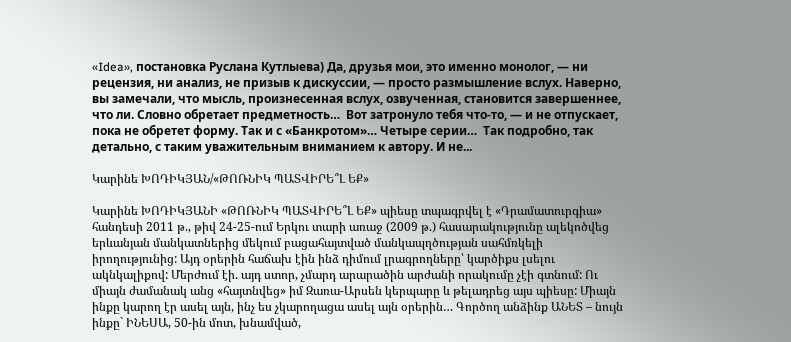«Idea», постановка Руслана Кутлыева) Да, друзья мои, это именно монолог, — ни рецензия, ни анализ, не призыв к дискуссии, — просто размышление вслух. Наверно, вы замечали, что мысль, произнесенная вслух, озвученная, становится завершеннее, что ли. Словно обретает предметность…  Вот затронуло тебя что-то, — и не отпускает, пока не обретет форму. Так и с «Банкротом»… Четыре серии…  Так подробно, так детально, с таким уважительным вниманием к автору. И не...

Կարինե ԽՈԴԻԿՅԱՆ/«ԹՈՌՆԻԿ ՊԱՏՎԻՐԵ՞Լ ԵՔ»

Կարինե ԽՈԴԻԿՅԱՆԻ «ԹՈՌՆԻԿ ՊԱՏՎԻՐԵ՞Լ ԵՔ» պիեսը տպագրվել է «Դրամատուրգիա» հանդեսի 2011 թ., թիվ 24-25-ում Երկու տարի առաջ (2009 թ.) հասարակությունը ալեկոծվեց երևանյան մանկատներից մեկում բացահայտված մանկապղծության սահմռկելի իրողությունից: Այդ օրերին հաճախ էին ինձ դիմում լրագրողները՝ կարծիքս լսելու ակնկալիքով: Մերժում էի. այդ ստոր, չմարդ արարածին արժանի որակումը չէի գտնում: Ու միայն ժամանակ անց «հայտնվեց» իմ Զառա-Արսեն կերպարը և թելադրեց այս պիեսը: Միայն ինքը կարող էր ասել այն, ինչ ես չկարողացա ասել այն օրերին… Գործող անձինք ԱՆԵՏ – նույն ինքը` ԻՆԵՍԱ, 50-ին մոտ, խնամված,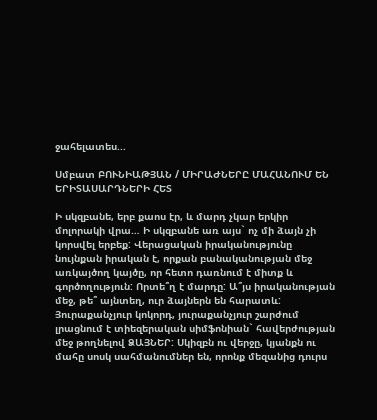ջահելատես...

Սմբատ ԲՈՒՆԻԱԹՅԱՆ / ՄԻՐԱԺՆԵՐԸ ՄԱՀԱՆՈՒՄ ԵՆ ԵՐԻՏԱՍԱՐԴՆԵՐԻ ՀԵՏ

Ի սկզբանե, երբ քաոս էր, և մարդ չկար երկիր մոլորակի վրա… Ի սկզբանե առ այս` ոչ մի ձայն չի կորսվել երբեք: Վերացական իրականությունը նույնքան իրական է, որքան բանականության մեջ առկայծող կայծը, որ հետո դառնում է միտք և գործողություն: Որտե՞ղ է մարդը: Ա՞յս իրականության մեջ, թե՞ այնտեղ, ուր ձայներն են հարատև: Յուրաքանչյուր կոկորդ, յուրաքանչյուր շարժում լրացնում է տիեզերական սիմֆոնիան` հավերժության մեջ թողնելով ՁԱՅՆԵՐ: Սկիզբն ու վերջը, կյանքն ու մահը սոսկ սահմանումներ են, որոնք մեզանից դուրս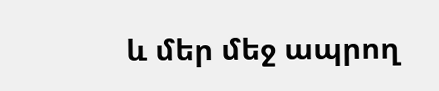և մեր մեջ ապրող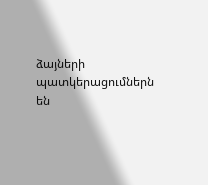ձայների պատկերացումներն են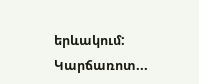երևակում: Կարճառոտ...